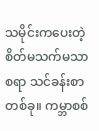သမိုင်းကပေးတဲ့ စိတ်မသက်မသာစရာ သင်ခန်းစာတစ်ခု။ ကမ္ဘာစစ်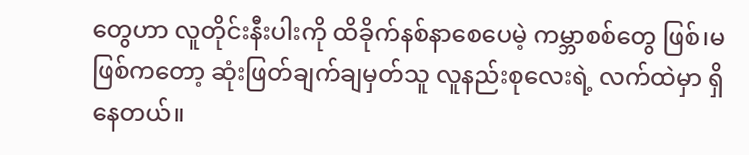တွေဟာ လူတိုင်းနီးပါးကို ထိခိုက်နစ်နာစေပေမဲ့ ကမ္ဘာစစ်တွေ ဖြစ်၊မဖြစ်ကတော့ ဆုံးဖြတ်ချက်ချမှတ်သူ လူနည်းစုလေးရဲ့ လက်ထဲမှာ ရှိနေတယ်။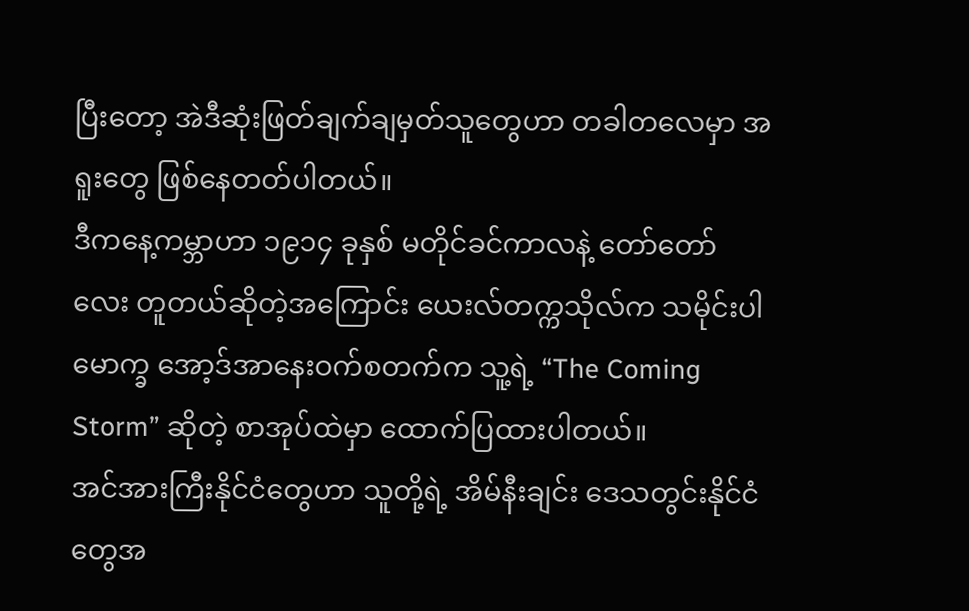ပြီးတော့ အဲဒီဆုံးဖြတ်ချက်ချမှတ်သူတွေဟာ တခါတလေမှာ အရူးတွေ ဖြစ်နေတတ်ပါတယ်။
ဒီကနေ့ကမ္ဘာဟာ ၁၉၁၄ ခုနှစ် မတိုင်ခင်ကာလနဲ့ တော်တော်လေး တူတယ်ဆိုတဲ့အကြောင်း ယေးလ်တက္ကသိုလ်က သမိုင်းပါမောက္ခ အော့ဒ်အာနေးဝက်စတက်က သူ့ရဲ့ “The Coming Storm” ဆိုတဲ့ စာအုပ်ထဲမှာ ထောက်ပြထားပါတယ်။
အင်အားကြီးနိုင်ငံတွေဟာ သူတို့ရဲ့ အိမ်နီးချင်း ဒေသတွင်းနိုင်ငံတွေအ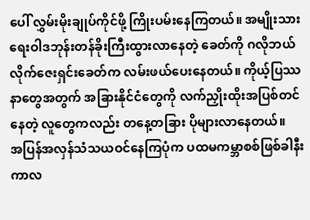ပေါ် လွှမ်းမိုးချုပ်ကိုင်ဖို့ ကြိုးပမ်းနေကြတယ်။ အမျိုးသားရေးဝါဒဘုန်းတန်ခိုးကြီးထွားလာနေတဲ့ ခေတ်ကို ဂလိုဘယ်လိုက်ဇေးရှင်းခေတ်က လမ်းဖယ်ပေးနေတယ်။ ကိုယ့်ပြဿနာတွေအတွက် အခြားနိုင်ငံတွေကို လက်ညှိုးထိုးအပြစ်တင်နေတဲ့ လူတွေကလည်း တနေ့တခြား ပိုများလာနေတယ်။
အပြန်အလှန်သံသယဝင်နေကြပုံက ပထမကမ္ဘာစစ်ဖြစ်ခါနီးကာလ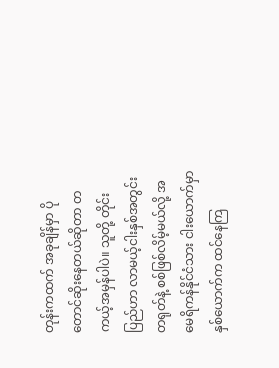တုန်းကထက် အခုချိန်မှာ ပိုတောင်ဆိုးနေတယ်ဆိုတာ တကယ့်အမှန်ပါပဲ။ သူတို့ တိုင်းပြည်ဟာ လာမယ့်ငါးနှစ်အတွင်း တရုတ်နဲ့ စစ်ဖြစ်လိမ့်မယ်လို့ အမေရိကန်နိုင်ငံသား ငါးယောက်မှာ နှစ်ယောက်က ထင်နေကြ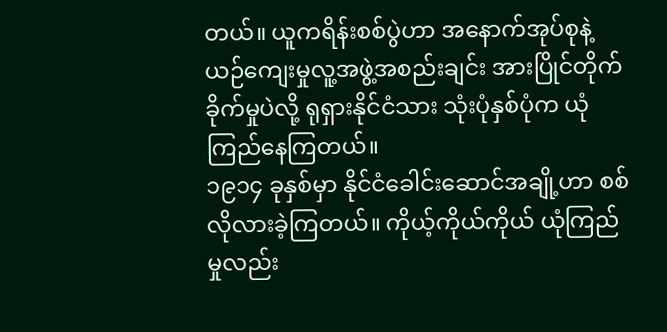တယ်။ ယူကရိန်းစစ်ပွဲဟာ အနောက်အုပ်စုနဲ့ ယဉ်ကျေးမှုလူ့အဖွဲ့အစည်းချင်း အားပြိုင်တိုက်ခိုက်မှုပဲလို့ ရုရှားနိုင်ငံသား သုံးပုံနှစ်ပုံက ယုံကြည်နေကြတယ်။
၁၉၁၄ ခုနှစ်မှာ နိုင်ငံခေါင်းဆောင်အချို့ဟာ စစ်လိုလားခဲ့ကြတယ်။ ကိုယ့်ကိုယ်ကိုယ် ယုံကြည်မှုလည်း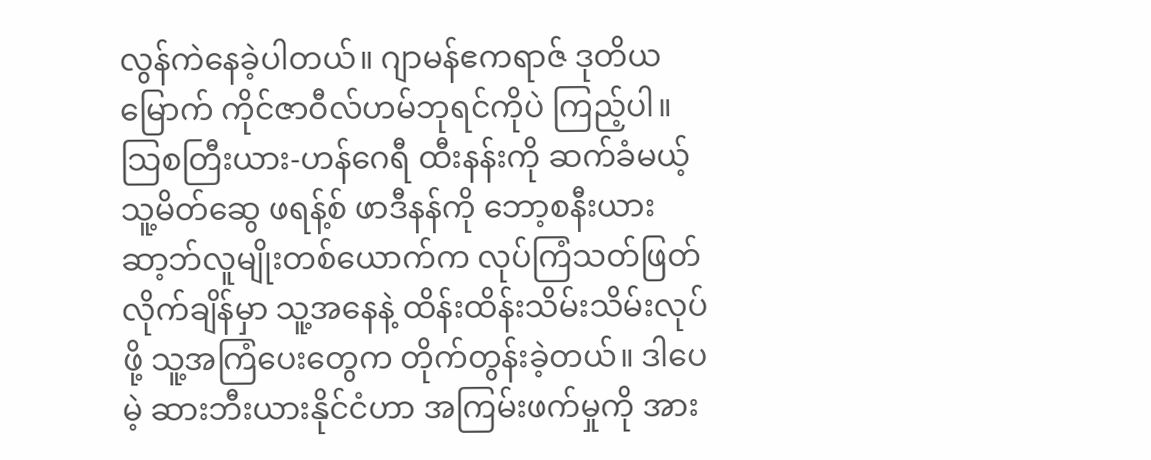လွန်ကဲနေခဲ့ပါတယ်။ ဂျာမန်ဧကရာဇ် ဒုတိယမြောက် ကိုင်ဇာဝီလ်ဟမ်ဘုရင်ကိုပဲ ကြည့်ပါ။ သြစတြီးယား-ဟန်ဂေရီ ထီးနန်းကို ဆက်ခံမယ့် သူ့မိတ်ဆွေ ဖရန့်စ် ဖာဒီနန်ကို ဘော့စနီးယား ဆာ့ဘ်လူမျိုးတစ်ယောက်က လုပ်ကြံသတ်ဖြတ်လိုက်ချိန်မှာ သူ့အနေနဲ့ ထိန်းထိန်းသိမ်းသိမ်းလုပ်ဖို့ သူ့အကြံပေးတွေက တိုက်တွန်းခဲ့တယ်။ ဒါပေမဲ့ ဆားဘီးယားနိုင်ငံဟာ အကြမ်းဖက်မှုကို အား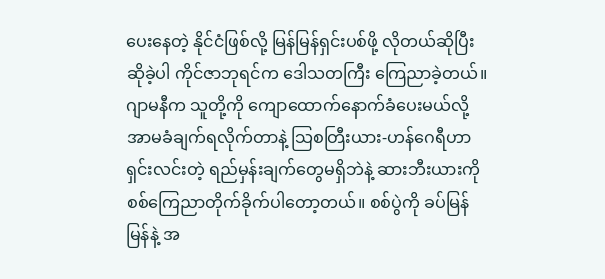ပေးနေတဲ့ နိုင်ငံဖြစ်လို့ မြန်မြန်ရှင်းပစ်ဖို့ လိုတယ်ဆိုပြီး ဆိုခဲ့ပါ ကိုင်ဇာဘုရင်က ဒေါသတကြီး ကြေညာခဲ့တယ်။
ဂျာမနီက သူတို့ကို ကျောထောက်နောက်ခံပေးမယ်လို့ အာမခံချက်ရလိုက်တာနဲ့ သြစတြီးယား-ဟန်ဂေရီဟာ ရှင်းလင်းတဲ့ ရည်မှန်းချက်တွေမရှိဘဲနဲ့ ဆားဘီးယားကို စစ်ကြေညာတိုက်ခိုက်ပါတော့တယ်။ စစ်ပွဲကို ခပ်မြန်မြန်နဲ့ အ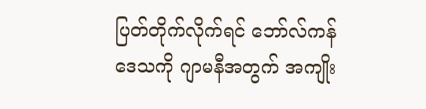ပြတ်တိုက်လိုက်ရင် ဘော်လ်ကန်ဒေသကို ဂျာမနီအတွက် အကျိုး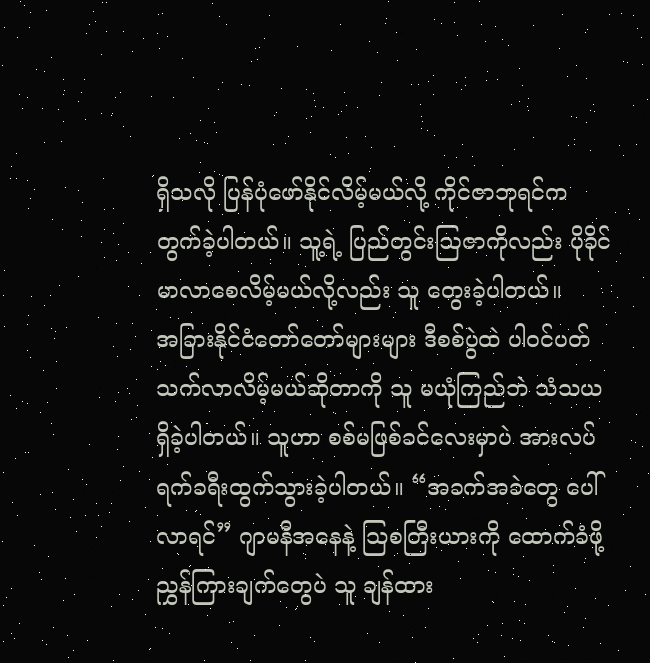ရှိသလို ပြန်ပုံဖော်နိုင်လိမ့်မယ်လို့ ကိုင်ဇာဘုရင်က တွက်ခဲ့ပါတယ်။ သူ့ရဲ့ ပြည်တွင်းဩဇာကိုလည်း ပိုခိုင်မာလာစေလိမ့်မယ်လို့လည်း သူ တွေးခဲ့ပါတယ်။
အခြားနိုင်ငံတော်တော်များများ ဒီစစ်ပွဲထဲ ပါဝင်ပတ်သက်လာလိမ့်မယ်ဆိုတာကို သူ မယုံကြည်ဘဲ သံသယရှိခဲ့ပါတယ်။ သူဟာ စစ်မဖြစ်ခင်လေးမှာပဲ အားလပ်ရက်ခရီးထွက်သွားခဲ့ပါတယ်။ “အခက်အခဲတွေ ပေါ် လာရင်” ဂျာမနီအနေနဲ့ သြစတြီးယားကို ထောက်ခံဖို့ ညွှန်ကြားချက်တွေပဲ သူ ချန်ထား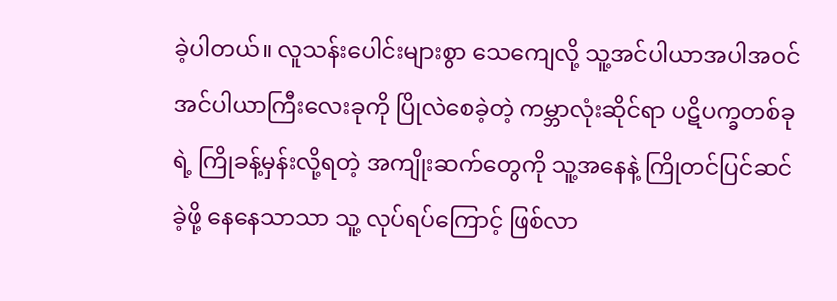ခဲ့ပါတယ်။ လူသန်းပေါင်းများစွာ သေကျေလို့ သူ့အင်ပါယာအပါအဝင် အင်ပါယာကြီးလေးခုကို ပြိုလဲစေခဲ့တဲ့ ကမ္ဘာလုံးဆိုင်ရာ ပဋိပက္ခတစ်ခုရဲ့ ကြိုခန့်မှန်းလို့ရတဲ့ အကျိုးဆက်တွေကို သူ့အနေနဲ့ ကြိုတင်ပြင်ဆင်ခဲ့ဖို့ နေနေသာသာ သူ့ လုပ်ရပ်ကြောင့် ဖြစ်လာ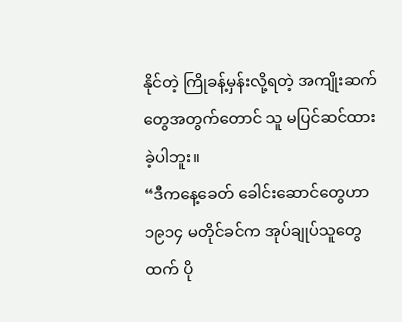နိုင်တဲ့ ကြိုခန့်မှန်းလို့ရတဲ့ အကျိုးဆက်တွေအတွက်တောင် သူ မပြင်ဆင်ထားခဲ့ပါဘူး။
“ဒီကနေ့ခေတ် ခေါင်းဆောင်တွေဟာ ၁၉၁၄ မတိုင်ခင်က အုပ်ချုပ်သူတွေထက် ပို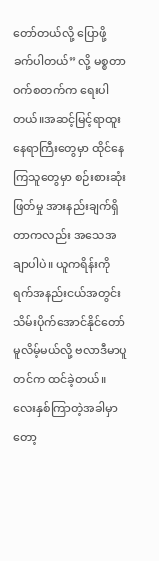တော်တယ်လို့ ပြောဖို့ ခက်ပါတယ်” လို့ မစ္စတာဝက်စတက်က ရေးပါတယ်။အဆင့်မြင့်ရာထူးနေရာကြီးတွေမှာ ထိုင်နေကြသူတွေမှာ စဉ်းစားဆုံးဖြတ်မှု အားနည်းချက်ရှိတာကလည်း အသေအချာပါပဲ။ ယူကရိန်းကို ရက်အနည်းငယ်အတွင်း သိမ်းပိုက်အောင်နိုင်တော်မူလိမ့်မယ်လို့ ဗလာဒီမာပူတင်က ထင်ခဲ့တယ်။ လေးနှစ်ကြာတဲ့အခါမှာတော့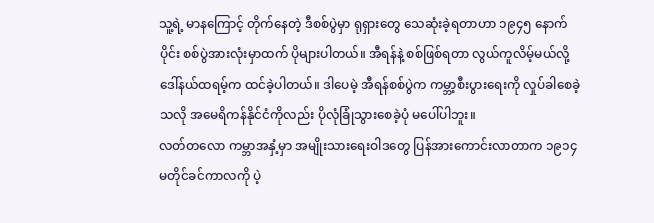သူ့ရဲ့ မာနကြောင့် တိုက်နေတဲ့ ဒီစစ်ပွဲမှာ ရုရှားတွေ သေဆုံးခဲ့ရတာဟာ ၁၉၄၅ နောက်ပိုင်း စစ်ပွဲအားလုံးမှာထက် ပိုများပါတယ်။ အီရန်နဲ့ စစ်ဖြစ်ရတာ လွယ်ကူလိမ့်မယ်လို့ ဒေါ်နယ်ထရမ့်က ထင်ခဲ့ပါတယ်။ ဒါပေမဲ့ အီရန်စစ်ပွဲက ကမ္ဘာ့စီးပွားရေးကို လှုပ်ခါစေခဲ့သလို အမေရိကန်နိုင်ငံကိုလည်း ပိုလုံခြုံသွားစေခဲ့ပုံ မပေါ်ပါဘူး။
လတ်တလော ကမ္ဘာအနှံ့မှာ အမျိုးသားရေးဝါဒတွေ ပြန်အားကောင်းလာတာက ၁၉၁၄ မတိုင်ခင်ကာလကို ပဲ့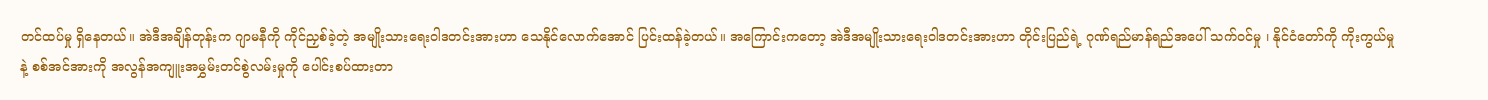တင်ထပ်မှု ရှိနေတယ်။ အဲဒီအချိန်တုန်းက ဂျာမနီကို ကိုင်ညှစ်ခဲ့တဲ့ အမျိုးသားရေးဝါဒတင်းအားဟာ သေနိုင်လောက်အောင် ပြင်းထန်ခဲ့တယ်။ အကြောင်းကတော့ အဲဒီအမျိုးသားရေးဝါဒတင်းအားဟာ တိုင်းပြည်ရဲ့ ဂုဏ်ရည်မာန်ရည်အပေါ် သက်ဝင်မှု ၊ နိုင်ငံတော်ကို ကိုးကွယ်မှုနဲ့ စစ်အင်အားကို အလွန်အကျူးအမွှမ်းတင်စွဲလမ်းမှုကို ပေါင်းစပ်ထားတာ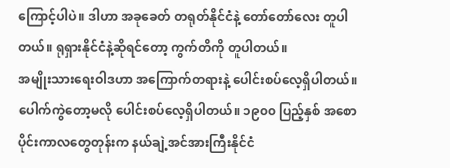ကြောင့်ပါပဲ။ ဒါဟာ အခုခေတ် တရုတ်နိုင်ငံနဲ့ တော်တော်လေး တူပါတယ်။ ရုရှားနိုင်ငံနဲ့ဆိုရင်တော့ ကွက်တိကို တူပါတယ်။
အမျိုးသားရေးဝါဒဟာ အကြောက်တရားနဲ့ ပေါင်းစပ်လေ့ရှိပါတယ်။ ပေါက်ကွဲတော့မလို ပေါင်းစပ်လေ့ရှိပါတယ်။ ၁၉၀၀ ပြည့်နှစ် အစောပိုင်းကာလတွေတုန်းက နယ်ချဲ့အင်အားကြီးနိုင်ငံ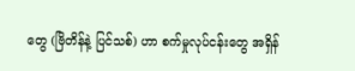တွေ (ဗြိတိန်နဲ့ ပြင်သစ်) ဟာ စက်မှုလုပ်ငန်းတွေ အရှိန်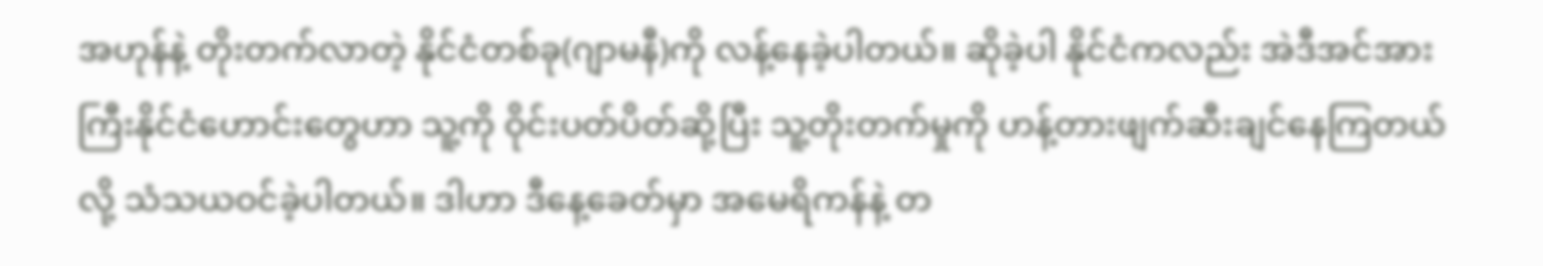အဟုန်နဲ့ တိုးတက်လာတဲ့ နိုင်ငံတစ်ခု(ဂျာမနီ)ကို လန့်နေခဲ့ပါတယ်။ ဆိုခဲ့ပါ နိုင်ငံကလည်း အဲဒီအင်အားကြီးနိုင်ငံဟောင်းတွေဟာ သူ့ကို ဝိုင်းပတ်ပိတ်ဆို့ပြီး သူ့တိုးတက်မှုကို ဟန့်တားဖျက်ဆီးချင်နေကြတယ်လို့ သံသယဝင်ခဲ့ပါတယ်။ ဒါဟာ ဒီနေ့ခေတ်မှာ အမေရိကန်နဲ့ တ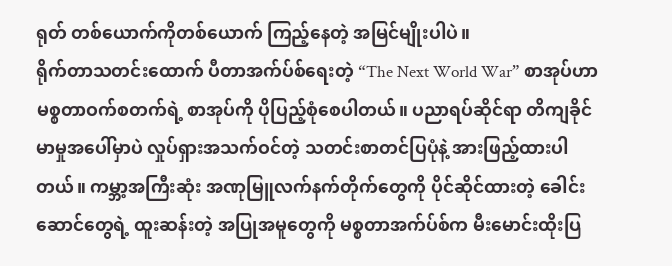ရုတ် တစ်ယောက်ကိုတစ်ယောက် ကြည့်နေတဲ့ အမြင်မျိုးပါပဲ။
ရိုက်တာသတင်းထောက် ပီတာအက်ပ်စ်ရေးတဲ့ “The Next World War” စာအုပ်ဟာ မစ္စတာဝက်စတက်ရဲ့ စာအုပ်ကို ပိုပြည့်စုံစေပါတယ်။ ပညာရပ်ဆိုင်ရာ တိကျခိုင်မာမှုအပေါ်မှာပဲ လှုပ်ရှားအသက်ဝင်တဲ့ သတင်းစာတင်ပြပုံနဲ့ အားဖြည့်ထားပါတယ်။ ကမ္ဘာ့အကြီးဆုံး အဏုမြူလက်နက်တိုက်တွေကို ပိုင်ဆိုင်ထားတဲ့ ခေါင်းဆောင်တွေရဲ့ ထူးဆန်းတဲ့ အပြုအမူတွေကို မစ္စတာအက်ပ်စ်က မီးမောင်းထိုးပြ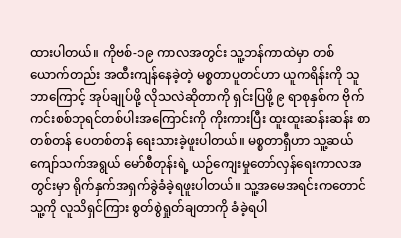ထားပါတယ်။ ကိုဗစ်-၁၉ ကာလအတွင်း သူ့ဘန်ကာထဲမှာ တစ်ယောက်တည်း အထီးကျန်နေခဲ့တဲ့ မစ္စတာပူတင်ဟာ ယူကရိန်းကို သူ ဘာကြောင့် အုပ်ချုပ်ဖို့ လိုသလဲဆိုတာကို ရှင်းပြဖို့ ၉ ရာစုနှစ်က ဗိုက်ကင်းစစ်ဘုရင်တစ်ပါးအကြောင်းကို ကိုးကားပြီး ထူးထူးဆန်းဆန်း စာတစ်တန် ပေတစ်တန် ရေးသားခဲ့ဖူးပါတယ်။ မစ္စတာရှီဟာ သူ့ဆယ်ကျော်သက်အရွယ် မော်စီတုန်းရဲ့ ယဉ်ကျေးမှုတော်လှန်ရေးကာလအတွင်းမှာ ရိုက်နှက်အရှက်ခွဲခံခဲ့ရဖူးပါတယ်။ သူ့အမေအရင်းကတောင် သူ့ကို လူသိရှင်ကြား စွတ်စွဲရှုတ်ချတာကို ခံခဲ့ရပါ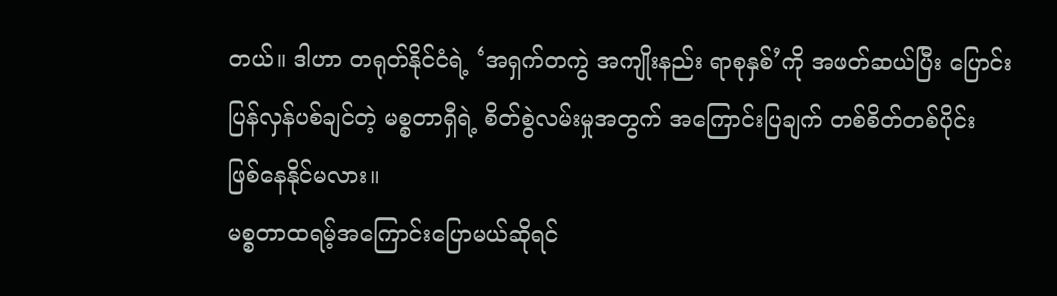တယ်။ ဒါဟာ တရုတ်နိုင်ငံရဲ့ ‘အရှက်တကွဲ အကျိုးနည်း ရာစုနှစ်’ကို အဖတ်ဆယ်ပြီး ပြောင်းပြန်လှန်ပစ်ချင်တဲ့ မစ္စတာရှီရဲ့ စိတ်စွဲလမ်းမှုအတွက် အကြောင်းပြချက် တစ်စိတ်တစ်ပိုင်း ဖြစ်နေနိုင်မလား။
မစ္စတာထရမ့်အကြောင်းပြောမယ်ဆိုရင်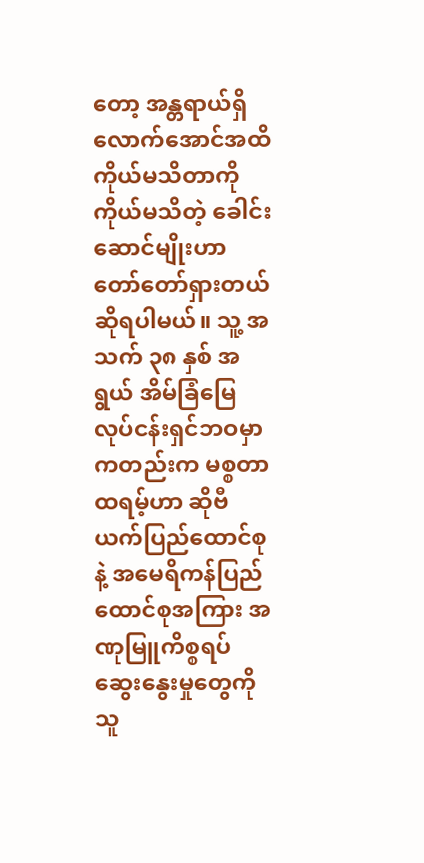တော့ အန္တရာယ်ရှိလောက်အောင်အထိ ကိုယ်မသိတာကို ကိုယ်မသိတဲ့ ခေါင်းဆောင်မျိုးဟာ တော်တော်ရှားတယ် ဆိုရပါမယ်။ သူ့ အသက် ၃၈ နှစ် အရွယ် အိမ်ခြံမြေလုပ်ငန်းရှင်ဘဝမှာကတည်းက မစ္စတာထရမ့်ဟာ ဆိုဗီယက်ပြည်ထောင်စုနဲ့ အမေရိကန်ပြည်ထောင်စုအကြား အဏုမြူကိစ္စရပ်ဆွေးနွေးမှုတွေကိုသူ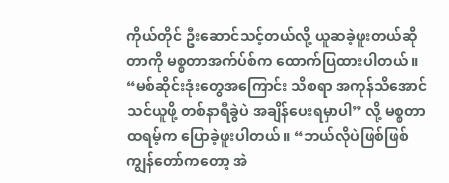ကိုယ်တိုင် ဦးဆောင်သင့်တယ်လို့ ယူဆခဲ့ဖူးတယ်ဆိုတာကို မစ္စတာအက်ပ်စ်က ထောက်ပြထားပါတယ်။
“မစ်ဆိုင်းဒုံးတွေအကြောင်း သိစရာ အကုန်သိအောင် သင်ယူဖို့ တစ်နာရီခွဲပဲ အချိန်ပေးရမှာပါ” လို့ မစ္စတာထရမ့်က ပြောခဲ့ဖူးပါတယ်။ “ဘယ်လိုပဲဖြစ်ဖြစ် ကျွန်တော်ကတော့ အဲ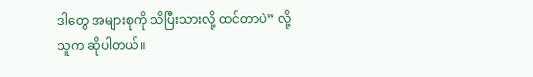ဒါတွေ အများစုကို သိပြီးသားလို့ ထင်တာပဲ” လို့ သူက ဆိုပါတယ်။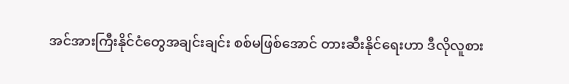အင်အားကြီးနိုင်ငံတွေအချင်းချင်း စစ်မဖြစ်အောင် တားဆီးနိုင်ရေးဟာ ဒီလိုလူစား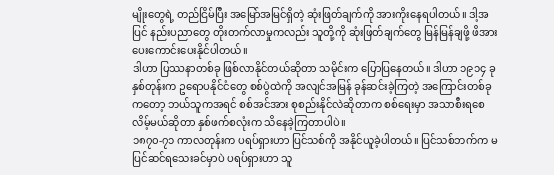မျိုးတွေရဲ့ တည်ငြိမ်ပြီး အမြော်အမြင်ရှိတဲ့ ဆုံးဖြတ်ချက်ကို အားကိုးနေရပါတယ်။ ဒါ့အပြင် နည်းပညာတွေ တိုးတက်လာမှုကလည်း သူတို့ကို ဆုံးဖြတ်ချက်တွေ မြန်မြန်ချဖို့ ဖိအားပေးကောင်းပေးနိုင်ပါတယ်။
ဒါဟာ ပြဿနာတစ်ခု ဖြစ်လာနိုင်တယ်ဆိုတာ သမိုင်းက ပြောပြနေတယ်။ ဒါဟာ ၁၉၁၄ ခုနှစ်တုန်းက ဥရောပနိုင်ငံတွေ စစ်ပွဲထဲကို အလျင်အမြန် ခုန်ဆင်းခဲ့ကြတဲ့ အကြောင်းတစ်ခုကတော့ ဘယ်သူကအရင် စစ်အင်အား စုစည်းနိုင်လဲဆိုတာက စစ်ရေးမှာ အသာစီးရစေလိမ့်မယ်ဆိုတာ နှစ်ဖက်စလုံးက သိနေခဲ့ကြတာပါပဲ။
၁၈၇၀-၇၁ ကာလတုန်းက ပရပ်ရှားဟာ ပြင်သစ်ကို အနိုင်ယူခဲ့ပါတယ်။ ပြင်သစ်ဘက်က မပြင်ဆင်ရသေးခင်မှာပဲ ပရပ်ရှားဟာ သူ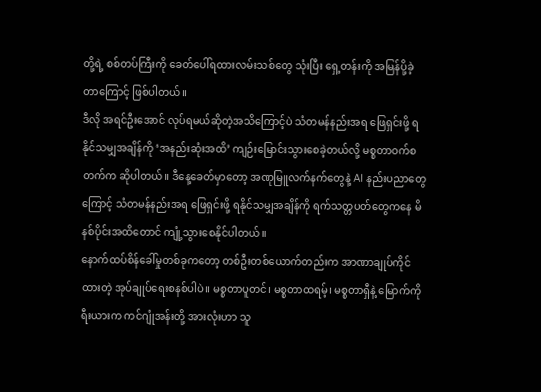တို့ရဲ့ စစ်တပ်ကြီးကို ခေတ်ပေါ်ရထားလမ်းသစ်တွေ သုံးပြီး ရှေ့တန်းကို အမြန်ပို့ခဲ့တာကြောင့် ဖြစ်ပါတယ်။
ဒီလို အရင်ဦးအောင် လုပ်ရမယ်ဆိုတဲ့အသိကြောင့်ပဲ သံတမန်နည်းအရ ဖြေရှင်းဖို့ ရနိုင်သမျှအချိန်ကို ‘အနည်းဆုံးအထိ’ ကျဉ်းမြောင်းသွားစေခဲ့တယ်လို့ မစ္စတာဝက်စတက်က ဆိုပါတယ်။ ဒီနေ့ခေတ်မှာတော့ အဏုမြူလက်နက်တွေနဲ့ AI နည်းပညာတွေကြောင့် သံတမန်နည်းအရ ဖြေရှင်းဖို့ ရနိုင်သမျှအချိန်ကို ရက်သတ္တပတ်တွေကနေ မိနစ်ပိုင်းအထိတောင် ကျုံ့သွားစေနိုင်ပါတယ်။
နောက်ထပ်စိန်ခေါ်မှုတစ်ခုကတော့ တစ်ဦးတစ်ယောက်တည်းက အာဏာချုပ်ကိုင်ထားတဲ့ အုပ်ချုပ်ရေးစနစ်ပါပဲ။ မစ္စတာပူတင်၊ မစ္စတာထရမ့်၊ မစ္စတာရှီနဲ့ မြောက်ကိုရီးယားက ကင်ဂျုံအန်းတို့ အားလုံးဟာ သူ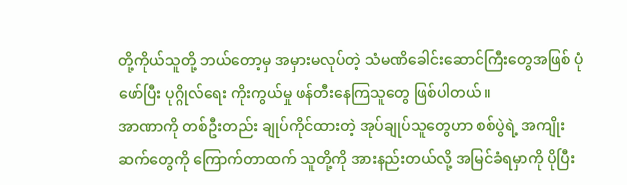တို့ကိုယ်သူတို့ ဘယ်တော့မှ အမှားမလုပ်တဲ့ သံမဏိခေါင်းဆောင်ကြီးတွေအဖြစ် ပုံဖော်ပြီး ပုဂ္ဂိုလ်ရေး ကိုးကွယ်မှု ဖန်တီးနေကြသူတွေ ဖြစ်ပါတယ်။
အာဏာကို တစ်ဦးတည်း ချုပ်ကိုင်ထားတဲ့ အုပ်ချုပ်သူတွေဟာ စစ်ပွဲရဲ့ အကျိုးဆက်တွေကို ကြောက်တာထက် သူတို့ကို အားနည်းတယ်လို့ အမြင်ခံရမှာကို ပိုပြီး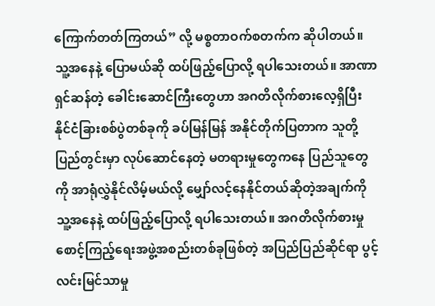ကြောက်တတ်ကြတယ်” လို့ မစ္စတာဝက်စတက်က ဆိုပါတယ်။ သူ့အနေနဲ့ ပြောမယ်ဆို ထပ်ဖြည့်ပြောလို့ ရပါသေးတယ်။ အာဏာရှင်ဆန်တဲ့ ခေါင်းဆောင်ကြီးတွေဟာ အဂတိလိုက်စားလေ့ရှိပြီး နိုင်ငံခြားစစ်ပွဲတစ်ခုကို ခပ်မြန်မြန် အနိုင်တိုက်ပြတာက သူတို့ ပြည်တွင်းမှာ လုပ်ဆောင်နေတဲ့ မတရားမှုတွေကနေ ပြည်သူတွေကို အာရုံလွှဲနိုင်လိမ့်မယ်လို့ မျှော်လင့်နေနိုင်တယ်ဆိုတဲ့အချက်ကို သူ့အနေနဲ့ ထပ်ဖြည့်ပြောလို့ ရပါသေးတယ်။ အဂတိလိုက်စားမှုစောင့်ကြည့်ရေးအဖွဲ့အစည်းတစ်ခုဖြစ်တဲ့ အပြည်ပြည်ဆိုင်ရာ ပွင့်လင်းမြင်သာမှု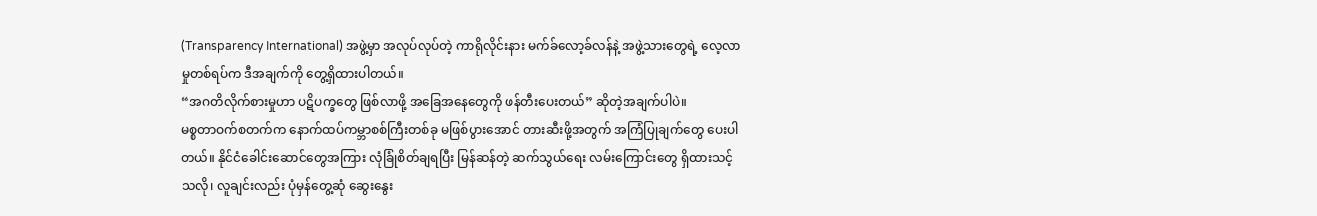(Transparency International) အဖွဲ့မှာ အလုပ်လုပ်တဲ့ ကာရိုလိုင်းနား မက်ခ်လော့ခ်လန်နဲ့ အဖွဲ့သားတွေရဲ့ လေ့လာမှုတစ်ရပ်က ဒီအချက်ကို တွေ့ရှိထားပါတယ်။
“အဂတိလိုက်စားမှုဟာ ပဋိပက္ခတွေ ဖြစ်လာဖို့ အခြေအနေတွေကို ဖန်တီးပေးတယ်” ဆိုတဲ့အချက်ပါပဲ။
မစ္စတာဝက်စတက်က နောက်ထပ်ကမ္ဘာစစ်ကြီးတစ်ခု မဖြစ်ပွားအောင် တားဆီးဖို့အတွက် အကြံပြုချက်တွေ ပေးပါတယ်။ နိုင်ငံခေါင်းဆောင်တွေအကြား လုံခြုံစိတ်ချရပြီး မြန်ဆန်တဲ့ ဆက်သွယ်ရေး လမ်းကြောင်းတွေ ရှိထားသင့်သလို၊ လူချင်းလည်း ပုံမှန်တွေ့ဆုံ ဆွေးနွေး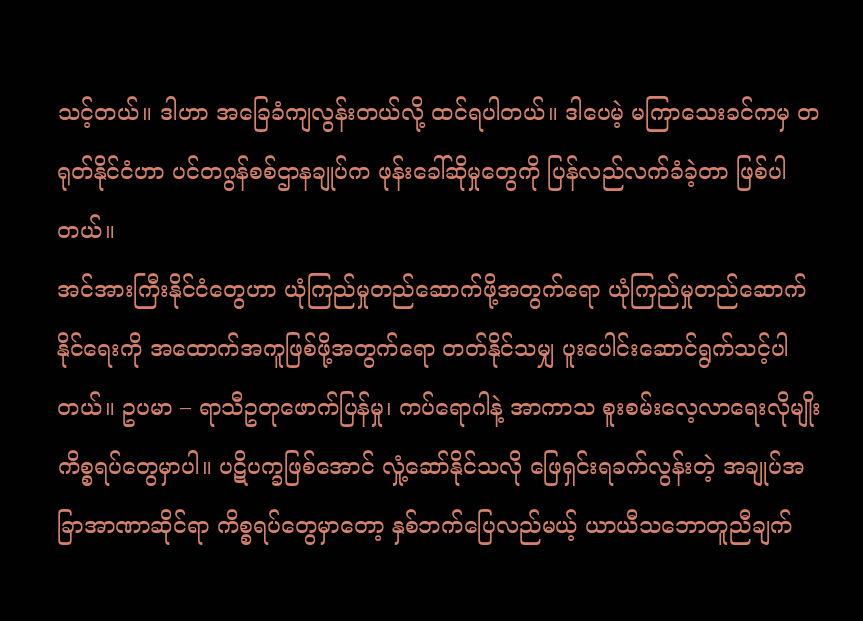သင့်တယ်။ ဒါဟာ အခြေခံကျလွန်းတယ်လို့ ထင်ရပါတယ်။ ဒါပေမဲ့ မကြာသေးခင်ကမှ တရုတ်နိုင်ငံဟာ ပင်တဂွန်စစ်ဌာနချုပ်က ဖုန်းခေါ်ဆိုမှုတွေကို ပြန်လည်လက်ခံခဲ့တာ ဖြစ်ပါတယ်။
အင်အားကြီးနိုင်ငံတွေဟာ ယုံကြည်မှုတည်ဆောက်ဖို့အတွက်ရော ယုံကြည်မှုတည်ဆောက်နိုင်ရေးကို အထောက်အကူဖြစ်ဖို့အတွက်ရော တတ်နိုင်သမျှ ပူးပေါင်းဆောင်ရွက်သင့်ပါတယ်။ ဥပမာ – ရာသီဥတုဖောက်ပြန်မှု၊ ကပ်ရောဂါနဲ့ အာကာသ စူးစမ်းလေ့လာရေးလိုမျိုး ကိစ္စရပ်တွေမှာပါ။ ပဋိပက္ခဖြစ်အောင် လှုံ့ဆော်နိုင်သလို ဖြေရှင်းရခက်လွန်းတဲ့ အချုပ်အခြာအာဏာဆိုင်ရာ ကိစ္စရပ်တွေမှာတော့ နှစ်ဘက်ပြေလည်မယ့် ယာယီသဘောတူညီချက်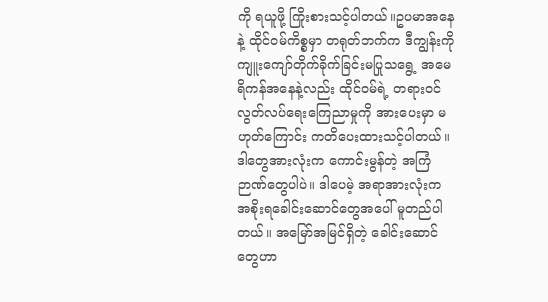ကို ရယူဖို့ ကြိုးစားသင့်ပါတယ်။ဥပမာအနေနဲ့ ထိုင်ဝမ်ကိစ္စမှာ တရုတ်ဘက်က ဒီကျွန်းကို ကျူးကျော်တိုက်ခိုက်ခြင်းမပြုသရွေ့ အမေရိကန်အနေနဲ့လည်း ထိုင်ဝမ်ရဲ့ တရားဝင်လွတ်လပ်ရေးကြေညာမှုကို အားပေးမှာ မဟုတ်ကြောင်း ကတိပေးထားသင့်ပါတယ်။
ဒါတွေအားလုံးက ကောင်းမွန်တဲ့ အကြံဉာဏ်တွေပါပဲ။ ဒါပေမဲ့ အရာအားလုံးက အစိုးရခေါင်းဆောင်တွေအပေါ် မူတည်ပါတယ်။ အမြော်အမြင်ရှိတဲ့ ခေါင်းဆောင်တွေဟာ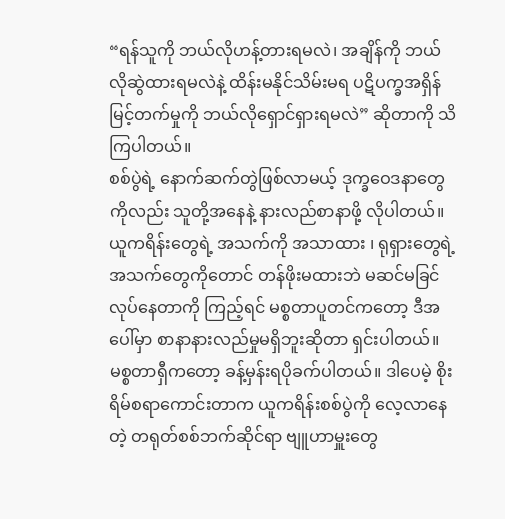“ရန်သူကို ဘယ်လိုဟန့်တားရမလဲ၊ အချိန်ကို ဘယ်လိုဆွဲထားရမလဲနဲ့ ထိန်းမနိုင်သိမ်းမရ ပဋိပက္ခအရှိန်မြင့်တက်မှုကို ဘယ်လိုရှောင်ရှားရမလဲ” ဆိုတာကို သိကြပါတယ်။
စစ်ပွဲရဲ့ နောက်ဆက်တွဲဖြစ်လာမယ့် ဒုက္ခဝေဒနာတွေကိုလည်း သူတို့အနေနဲ့ နားလည်စာနာဖို့ လိုပါတယ်။ ယူကရိန်းတွေရဲ့ အသက်ကို အသာထား ၊ ရုရှားတွေရဲ့ အသက်တွေကိုတောင် တန်ဖိုးမထားဘဲ မဆင်မခြင်လုပ်နေတာကို ကြည့်ရင် မစ္စတာပူတင်ကတော့ ဒီအပေါ်မှာ စာနာနားလည်မှုမရှိဘူးဆိုတာ ရှင်းပါတယ်။
မစ္စတာရှီကတော့ ခန့်မှန်းရပိုခက်ပါတယ်။ ဒါပေမဲ့ စိုးရိမ်စရာကောင်းတာက ယူကရိန်းစစ်ပွဲကို လေ့လာနေတဲ့ တရုတ်စစ်ဘက်ဆိုင်ရာ ဗျူဟာမှူးတွေ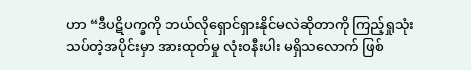ဟာ “ဒီပဋိပက္ခကို ဘယ်လိုရှောင်ရှားနိုင်မလဲဆိုတာကို ကြည့်ရှုသုံးသပ်တဲ့အပိုင်းမှာ အားထုတ်မှု လုံးဝနီးပါး မရှိသလောက် ဖြစ်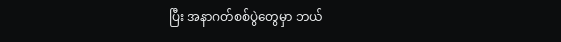ပြီး အနာဂတ်စစ်ပွဲတွေမှာ ဘယ်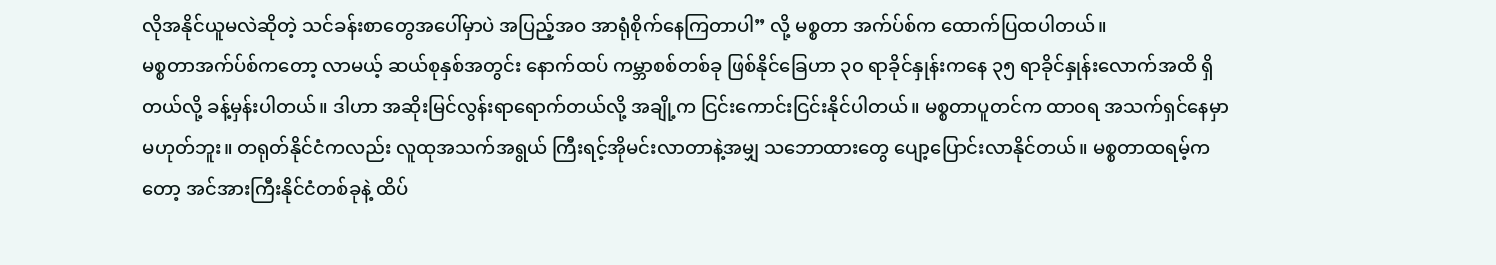လိုအနိုင်ယူမလဲဆိုတဲ့ သင်ခန်းစာတွေအပေါ်မှာပဲ အပြည့်အဝ အာရုံစိုက်နေကြတာပါ” လို့ မစ္စတာ အက်ပ်စ်က ထောက်ပြထပါတယ်။
မစ္စတာအက်ပ်စ်ကတော့ လာမယ့် ဆယ်စုနှစ်အတွင်း နောက်ထပ် ကမ္ဘာစစ်တစ်ခု ဖြစ်နိုင်ခြေဟာ ၃၀ ရာခိုင်နှုန်းကနေ ၃၅ ရာခိုင်နှုန်းလောက်အထိ ရှိတယ်လို့ ခန့်မှန်းပါတယ်။ ဒါဟာ အဆိုးမြင်လွန်းရာရောက်တယ်လို့ အချို့က ငြင်းကောင်းငြင်းနိုင်ပါတယ်။ မစ္စတာပူတင်က ထာဝရ အသက်ရှင်နေမှာ မဟုတ်ဘူး။ တရုတ်နိုင်ငံကလည်း လူထုအသက်အရွယ် ကြီးရင့်အိုမင်းလာတာနဲ့အမျှ သဘောထားတွေ ပျော့ပြောင်းလာနိုင်တယ်။ မစ္စတာထရမ့်ကတော့ အင်အားကြီးနိုင်ငံတစ်ခုနဲ့ ထိပ်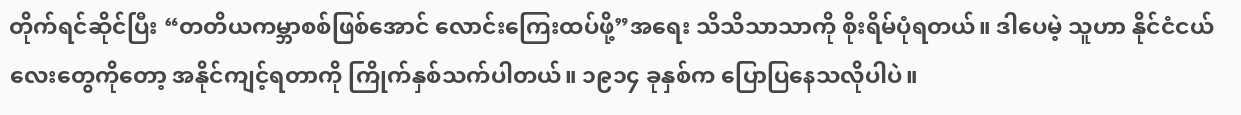တိုက်ရင်ဆိုင်ပြီး “တတိယကမ္ဘာစစ်ဖြစ်အောင် လောင်းကြေးထပ်ဖို့”အရေး သိသိသာသာကို စိုးရိမ်ပုံရတယ်။ ဒါပေမဲ့ သူဟာ နိုင်ငံငယ်လေးတွေကိုတော့ အနိုင်ကျင့်ရတာကို ကြိုက်နှစ်သက်ပါတယ်။ ၁၉၁၄ ခုနှစ်က ပြောပြနေသလိုပါပဲ။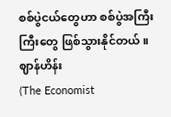စစ်ပွဲငယ်တွေဟာ စစ်ပွဲအကြီးကြီးတွေ ဖြစ်သွားနိုင်တယ်။
ဈာန်ဟိန်း
(The Economist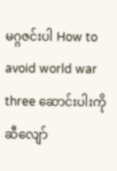မဂ္ဂဇင်းပါ How to avoid world war three ဆောင်းပါးကို ဆီလျော်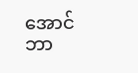အောင် ဘာ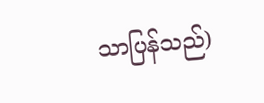သာပြန်သည်)